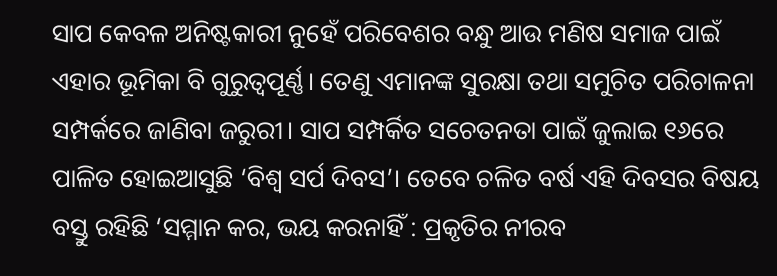ସାପ କେବଳ ଅନିଷ୍ଟକାରୀ ନୁହେଁ ପରିବେଶର ବନ୍ଧୁ ଆଉ ମଣିଷ ସମାଜ ପାଇଁ ଏହାର ଭୂମିକା ବି ଗୁରୁତ୍ୱପୂର୍ଣ୍ଣ। ତେଣୁ ଏମାନଙ୍କ ସୁରକ୍ଷା ତଥା ସମୁଚିତ ପରିଚାଳନା ସମ୍ପର୍କରେ ଜାଣିବା ଜରୁରୀ। ସାପ ସମ୍ପର୍କିତ ସଚେତନତା ପାଇଁ ଜୁଲାଇ ୧୬ରେ ପାଳିତ ହୋଇଆସୁଛି ‘ବିଶ୍ୱ ସର୍ପ ଦିବସ’। ତେବେ ଚଳିତ ବର୍ଷ ଏହି ଦିବସର ବିଷୟ ବସ୍ତୁ ରହିଛି ‘ସମ୍ମାନ କର, ଭୟ କରନାହିଁ : ପ୍ରକୃତିର ନୀରବ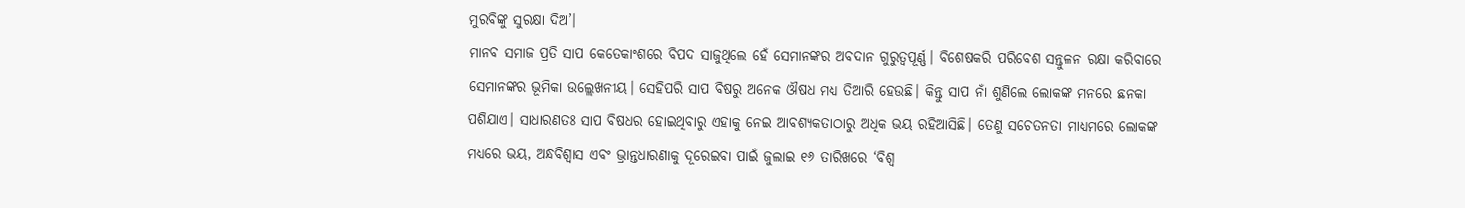ମୁରବିଙ୍କୁ ସୁରକ୍ଷା ଦିଅ’।
ମାନବ ସମାଜ ପ୍ରତି ସାପ କେତେକାଂଶରେ ବିପଦ ସାଜୁଥିଲେ ହେଁ ସେମାନଙ୍କର ଅବଦାନ ଗୁରୁତ୍ୱପୂର୍ଣ୍ଣ। ବିଶେଷକରି ପରିବେଶ ସନ୍ତୁଳନ ରକ୍ଷା କରିବାରେ ସେମାନଙ୍କର ଭୂମିକା ଉଲ୍ଲେଖନୀୟ। ସେହିପରି ସାପ ବିଷରୁ ଅନେକ ଔଷଧ ମଧ୍ୟ ତିଆରି ହେଉଛି। କିନ୍ତୁ ସାପ ନାଁ ଶୁଣିଲେ ଲୋକଙ୍କ ମନରେ ଛନକା ପଶିଯାଏ। ସାଧାରଣତଃ ସାପ ବିଷଧର ହୋଇଥିବାରୁ ଏହାକୁ ନେଇ ଆବଶ୍ୟକତାଠାରୁ ଅଧିକ ଭୟ ରହିଆସିଛି। ତେଣୁ ସଚେତନତା ମାଧ୍ୟମରେ ଲୋକଙ୍କ ମଧ୍ୟରେ ଭୟ, ଅନ୍ଧବିଶ୍ୱାସ ଏବଂ ଭ୍ରାନ୍ତଧାରଣାକୁ ଦୂରେଇବା ପାଇଁ ଜୁଲାଇ ୧୬ ତାରିଖରେ ‘ବିଶ୍ୱ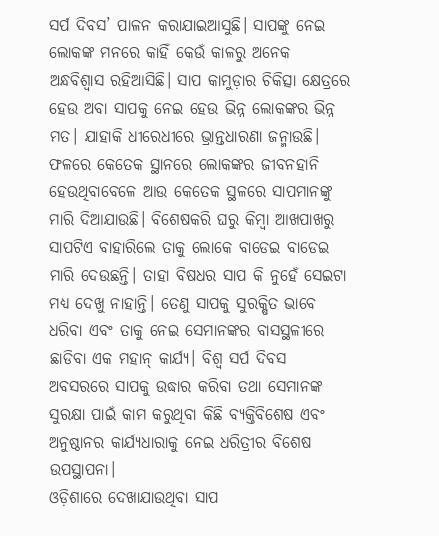ସର୍ପ ଦିବସ’ ପାଳନ କରାଯାଇଆସୁଛି। ସାପଙ୍କୁ ନେଇ ଲୋକଙ୍କ ମନରେ କାହିଁ କେଉଁ କାଳରୁ ଅନେକ ଅନ୍ଧବିଶ୍ୱାସ ରହିଆସିଛି। ସାପ କାମୁଡ଼ାର ଚିକିତ୍ସା କ୍ଷେତ୍ରରେ ହେଉ ଅବା ସାପକୁ ନେଇ ହେଉ ଭିନ୍ନ ଲୋକଙ୍କର ଭିନ୍ନ ମତ। ଯାହାକି ଧୀରେଧୀରେ ଭ୍ରାନ୍ତଧାରଣା ଜନ୍ମାଉଛି। ଫଳରେ କେତେକ ସ୍ଥାନରେ ଲୋକଙ୍କର ଜୀବନହାନି ହେଉଥିବାବେଳେ ଆଉ କେତେକ ସ୍ଥଳରେ ସାପମାନଙ୍କୁ ମାରି ଦିଆଯାଉଛି। ବିଶେଷକରି ଘରୁ କିମ୍ବା ଆଖପାଖରୁ ସାପଟିଏ ବାହାରିଲେ ତାକୁ ଲୋକେ ବାଡେଇ ବାଡେଇ ମାରି ଦେଉଛନ୍ତି। ତାହା ବିଷଧର ସାପ କି ନୁହେଁ ସେଇଟା ମଧ୍ୟ ଦେଖୁ ନାହାନ୍ତି। ତେଣୁ ସାପକୁ ସୁରକ୍ଷିତ ଭାବେ ଧରିବା ଏବଂ ତାକୁ ନେଇ ସେମାନଙ୍କର ବାସସ୍ଥଳୀରେ ଛାଡିବା ଏକ ମହାନ୍ କାର୍ଯ୍ୟ। ବିଶ୍ୱ ସର୍ପ ଦିବସ ଅବସରରେ ସାପକୁ ଉଦ୍ଧାର କରିବା ତଥା ସେମାନଙ୍କ ସୁରକ୍ଷା ପାଇଁ କାମ କରୁଥିବା କିଛି ବ୍ୟକ୍ତିବିଶେଷ ଏବଂ ଅନୁଷ୍ଠାନର କାର୍ଯ୍ୟଧାରାକୁ ନେଇ ଧରିତ୍ରୀର ବିଶେଷ ଉପସ୍ଥାପନା।
ଓଡ଼ିଶାରେ ଦେଖାଯାଉଥିବା ସାପ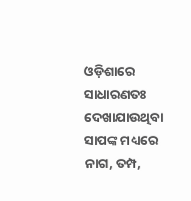ଓଡ଼ିଶାରେ ସାଧାରଣତଃ ଦେଖାଯାଉଥିବା ସାପଙ୍କ ମଧ୍ୟରେ ନାଗ, ତମ୍ପ,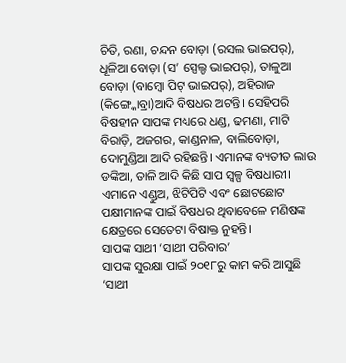ଚିତି, ରଣା, ଚନ୍ଦନ ବୋଡ଼ା (ରସଲ ଭାଇପର୍), ଧୂଳିଆ ବୋଡ଼ା (ସ’ ସ୍ପେଲ୍ଡ ଭାଇପର୍), ତାଳୁଆ ବୋଡ଼ା (ବାମ୍ବୋ ପିଟ୍ ଭାଇପର୍), ଅହିରାଜ (କିଙ୍ଗ୍କୋବ୍ରା)ଆଦି ବିଷଧର ଅଟନ୍ତି। ସେହିପରି ବିଷହୀନ ସାପଙ୍କ ମଧ୍ୟରେ ଧଣ୍ଡ, ଢମଣା, ମାଟି ବିରାଡ଼ି, ଅଜଗର, କାଣ୍ଡନାଳ, ବାଲିବୋଡ଼ା, ଦୋମୁଣ୍ଡିଆ ଆଦି ରହିଛନ୍ତି। ଏମାନଙ୍କ ବ୍ୟତୀତ ଲାଉ ଡଙ୍କିଆ, ତାଳି ଆଦି କିଛି ସାପ ସ୍ବଳ୍ପ ବିଷଧାରୀ। ଏମାନେ ଏଣ୍ଡୁଅ, ଝିଟିପିଟି ଏବଂ ଛୋଟଛୋଟ ପକ୍ଷୀମାନଙ୍କ ପାଇଁ ବିଷଧର ଥିବାବେଳେ ମଣିଷଙ୍କ କ୍ଷେତ୍ରରେ ସେତେଟା ବିଷାକ୍ତ ନୁହନ୍ତି।
ସାପଙ୍କ ସାଥୀ ‘ସାଥୀ ପରିବାର’
ସାପଙ୍କ ସୁରକ୍ଷା ପାଇଁ ୨୦୧୮ରୁ କାମ କରି ଆସୁଛି ‘ସାଥୀ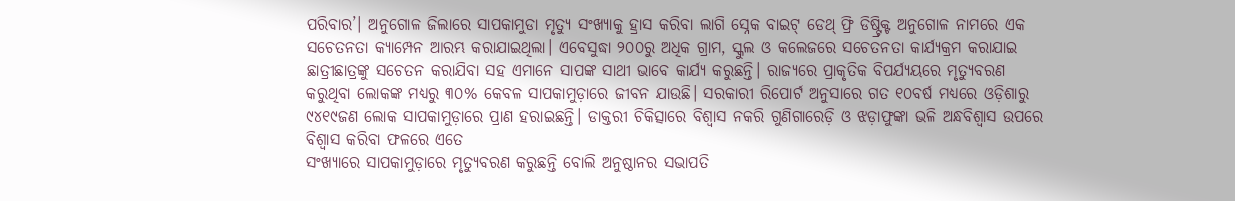ପରିବାର’। ଅନୁଗୋଳ ଜିଲାରେ ସାପକାମୁଡା ମୃତ୍ୟୁ ସଂଖ୍ୟାକୁ ହ୍ରାସ କରିବା ଲାଗି ସ୍ନେକ ବାଇଟ୍ ଡେଥ୍ ଫ୍ରି ଡିଷ୍ଟ୍ରିକ୍ଟ ଅନୁଗୋଳ ନାମରେ ଏକ ସଚେତନତା କ୍ୟାମ୍ପେନ ଆରମ୍ଭ କରାଯାଇଥିଲା। ଏବେସୁଦ୍ଧା ୨୦୦ରୁ ଅଧିକ ଗ୍ରାମ, ସ୍କୁଲ ଓ କଲେଜରେ ସଚେତନତା କାର୍ଯ୍ୟକ୍ରମ କରାଯାଇ ଛାତ୍ରୀଛାତ୍ରଙ୍କୁ ସଚେତନ କରାଯିବା ସହ ଏମାନେ ସାପଙ୍କ ସାଥୀ ଭାବେ କାର୍ଯ୍ୟ କରୁଛନ୍ତି। ରାଜ୍ୟରେ ପ୍ରାକୃତିକ ବିପର୍ଯ୍ୟୟରେ ମୃତ୍ୟୁବରଣ କରୁଥିବା ଲୋକଙ୍କ ମଧ୍ୟରୁ ୩୦% କେବଳ ସାପକାମୁଡ଼ାରେ ଜୀବନ ଯାଉଛି। ସରକାରୀ ରିପୋର୍ଟ ଅନୁସାରେ ଗତ ୧୦ବର୍ଷ ମଧ୍ୟରେ ଓଡ଼ିଶାରୁ ୯୪୧୯ଜଣ ଲୋକ ସାପକାମୁଡ଼ାରେ ପ୍ରାଣ ହରାଇଛନ୍ତି। ଡାକ୍ତରୀ ଚିକିତ୍ସାରେ ବିଶ୍ବାସ ନକରି ଗୁଣିଗାରେଡ଼ି ଓ ଝଡ଼ାଫୁଙ୍କା ଭଳି ଅନ୍ଧବିଶ୍ବାସ ଉପରେ ବିଶ୍ବାସ କରିବା ଫଳରେ ଏତେ
ସଂଖ୍ୟାରେ ସାପକାମୁଡ଼ାରେ ମୃତ୍ୟୁବରଣ କରୁଛନ୍ତି ବୋଲି ଅନୁଷ୍ଠାନର ସଭାପତି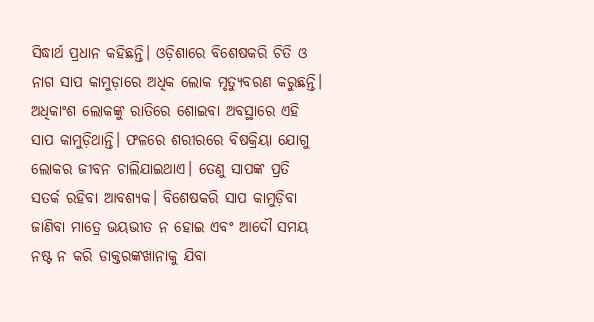ସିଦ୍ଧାର୍ଥ ପ୍ରଧାନ କହିଛନ୍ତି। ଓଡ଼ିଶାରେ ବିଶେଷକରି ଚିତି ଓ ନାଗ ସାପ କାମୁଡ଼ାରେ ଅଧିକ ଲୋକ ମୃତ୍ୟୁବରଣ କରୁଛନ୍ତି। ଅଧିକାଂଶ ଲୋକଙ୍କୁ ରାତିରେ ଶୋଇବା ଅବସ୍ଥାରେ ଏହି ସାପ କାମୁଡ଼ିଥାନ୍ତି। ଫଳରେ ଶରୀରରେ ବିଷକ୍ରିୟା ଯୋଗୁ ଲୋକର ଜୀବନ ଚାଲିଯାଇଥାଏ। ତେଣୁ ସାପଙ୍କ ପ୍ରତି ସତର୍କ ରହିବା ଆବଶ୍ୟକ। ବିଶେଷକରି ସାପ କାମୁଡ଼ିବା ଜାଣିବା ମାତ୍ରେ ଭୟଭୀତ ନ ହୋଇ ଏବଂ ଆଦୌ ସମୟ ନଷ୍ଟ ନ କରି ଡାକ୍ତରଙ୍କଖାନାକୁ ଯିବା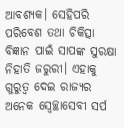ଆବଶ୍ୟକ। ସେହିପରି ପରିବେଶ ତଥା ଚିକିତ୍ସା ବିଜ୍ଞାନ ପାଇଁ ସାପଙ୍କ ସୁରକ୍ଷା ନିହାତି ଜରୁରୀ। ଏହାକୁ ଗୁରୁତ୍ୱ ଦେଇ ରାଜ୍ୟର ଅନେକ ସ୍ବେଚ୍ଛାସେବୀ ସର୍ପ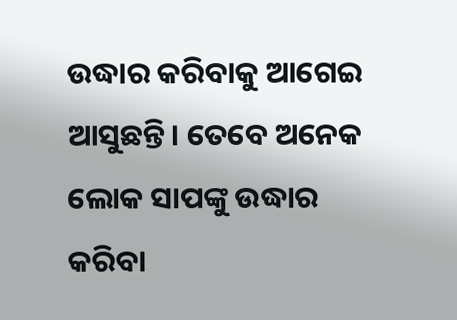ଉଦ୍ଧାର କରିବାକୁ ଆଗେଇ ଆସୁଛନ୍ତି। ତେବେ ଅନେକ ଲୋକ ସାପଙ୍କୁ ଉଦ୍ଧାର କରିବା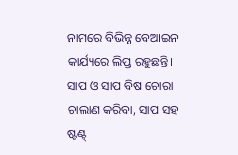ନାମରେ ବିଭିନ୍ନ ବେଆଇନ କାର୍ଯ୍ୟରେ ଲିପ୍ତ ରହୁଛନ୍ତି। ସାପ ଓ ସାପ ବିଷ ଚୋରା ଚାଲାଣ କରିବା, ସାପ ସହ ଷ୍ଟଣ୍ଟ୍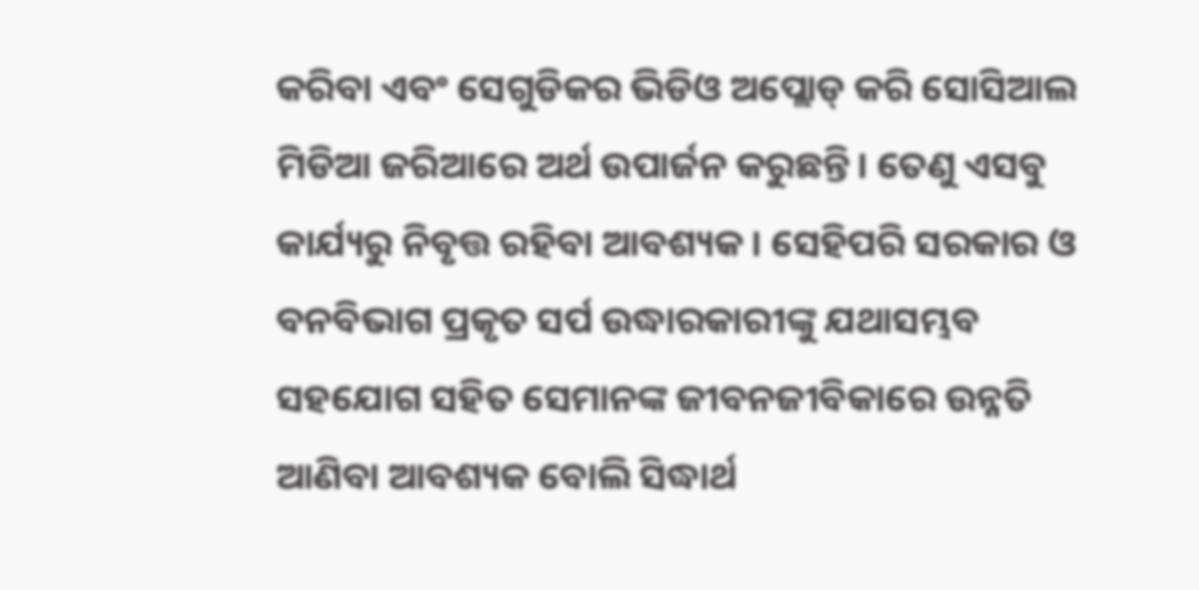କରିବା ଏବଂ ସେଗୁଡିକର ଭିଡିଓ ଅପ୍ଲୋଡ୍ କରି ସୋସିଆଲ ମିଡିଆ ଜରିଆରେ ଅର୍ଥ ଉପାର୍ଜନ କରୁଛନ୍ତି। ତେଣୁ ଏସବୁ କାର୍ଯ୍ୟରୁ ନିବୃତ୍ତ ରହିବା ଆବଶ୍ୟକ। ସେହିପରି ସରକାର ଓ ବନବିଭାଗ ପ୍ରକୃତ ସର୍ପ ଉଦ୍ଧାରକାରୀଙ୍କୁ ଯଥାସମ୍ଭବ ସହଯୋଗ ସହିତ ସେମାନଙ୍କ ଜୀବନଜୀବିକାରେ ଉନ୍ନତି ଆଣିବା ଆବଶ୍ୟକ ବୋଲି ସିଦ୍ଧାର୍ଥ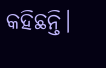କହିଛନ୍ତି।